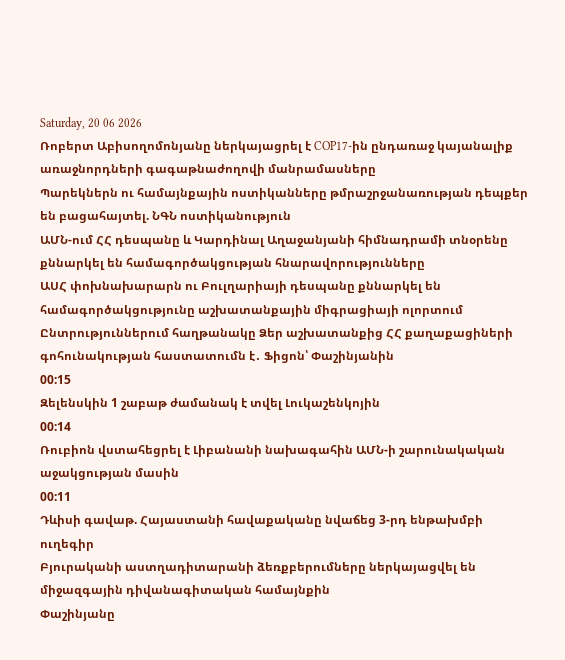Saturday, 20 06 2026
Ռոբերտ Աբիսողոմոնյանը ներկայացրել է COP17-ին ընդառաջ կայանալիք առաջնորդների գագաթնաժողովի մանրամասները
Պարեկներն ու համայնքային ոստիկանները թմրաշրջանառության դեպքեր են բացահայտել. ՆԳՆ ոստիկանություն
ԱՄՆ-ում ՀՀ դեսպանը և Կարդինալ Աղաջանյանի հիմնադրամի տնօրենը քննարկել են համագործակցության հնարավորությունները
ԱՍՀ փոխնախարարն ու Բուլղարիայի դեսպանը քննարկել են համագործակցությունը աշխատանքային միգրացիայի ոլորտում
Ընտրություններում հաղթանակը Ձեր աշխատանքից ՀՀ քաղաքացիների գոհունակության հաստատումն է․ Ֆիցոն՝ Փաշինյանին
00:15
Զելենսկին 1 շաբաթ ժամանակ է տվել Լուկաշենկոյին
00:14
Ռուբիոն վստահեցրել է Լիբանանի նախագահին ԱՄՆ-ի շարունակական աջակցության մասին
00:11
Դևիսի գավաթ. Հայաստանի հավաքականը նվաճեց 3-րդ ենթախմբի ուղեգիր
Բյուրականի աստղադիտարանի ձեռքբերումները ներկայացվել են միջազգային դիվանագիտական համայնքին
Փաշինյանը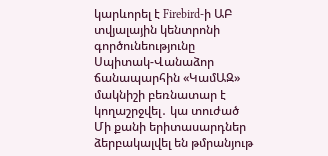կարևորել է Firebird-ի ԱԲ տվյալային կենտրոնի գործունեությունը
Սպիտակ-Վանաձոր ճանապարհին «ԿամԱԶ» մակնիշի բեռնատար է կողաշրջվել․ կա տուժած
Մի քանի երիտասարդներ ձերբակալվել են թմրանյութ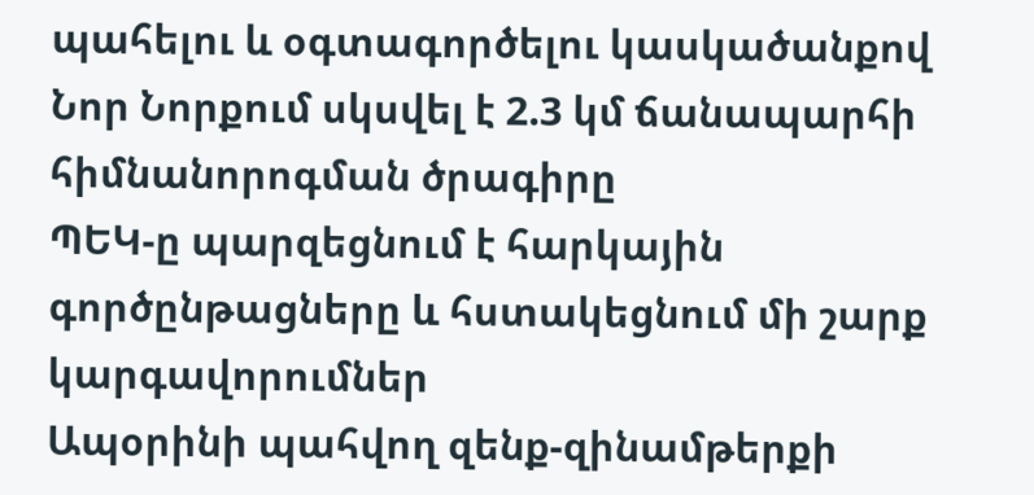պահելու և օգտագործելու կասկածանքով
Նոր Նորքում սկսվել է 2.3 կմ ճանապարհի հիմնանորոգման ծրագիրը
ՊԵԿ-ը պարզեցնում է հարկային գործընթացները և հստակեցնում մի շարք կարգավորումներ
Ապօրինի պահվող զենք-զինամթերքի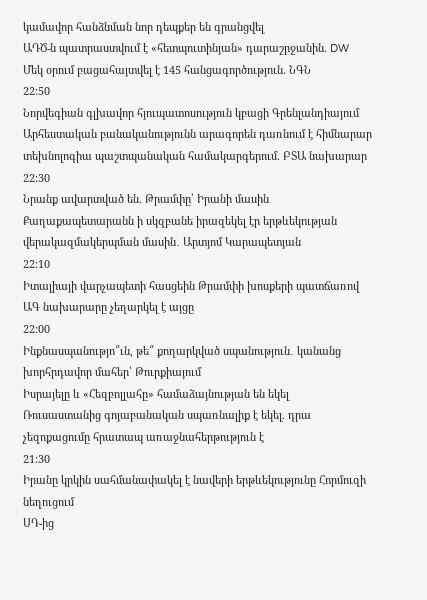կամավոր հանձնման նոր դեպքեր են գրանցվել
ԱԴԾ-ն պատրաստվում է «հետպուտինյան» դարաշրջանին. DW
Մեկ օրում բացահայտվել է 145 հանցագործություն. ՆԳՆ
22:50
Նորվեգիան գլխավոր հյուպատոսություն կբացի Գրենլանդիայում
Արհեստական բանականությունն արագորեն դառնում է հիմնարար տեխնոլոգիա պաշտպանական համակարգերում. ԲՏԱ նախարար
22:30
Նրանք ավարտված են. Թրամփը՝ Իրանի մասին
Քաղաքապետարանն ի սկզբանե իրազեկել էր երթևեկության վերակազմակերպման մասին․ Արտյոմ Կարապետյան
22:10
Իտալիայի վարչապետի հասցեին Թրամփի խոսքերի պատճառով ԱԳ նախարարը չեղարկել է այցը
22:00
Ինքնասպանությո՞ւն, թե՞ քողարկված սպանություն․ կանանց խորհրդավոր մահեր՝ Թուրքիայում
Իսրայելը և «Հեզբոլլահը» համաձայնության են եկել
Ռուսաստանից գոյաբանական սպառնալիք է եկել. դրա չեզոքացումը հրատապ առաջնահերթություն է
21:30
Իրանը կրկին սահմանափակել է նավերի երթևեկությունը Հորմուզի նեղուցում
ՍԴ-ից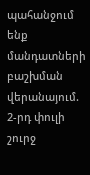պահանջում ենք մանդատների բաշխման վերանայում. 2-րդ փուլի շուրջ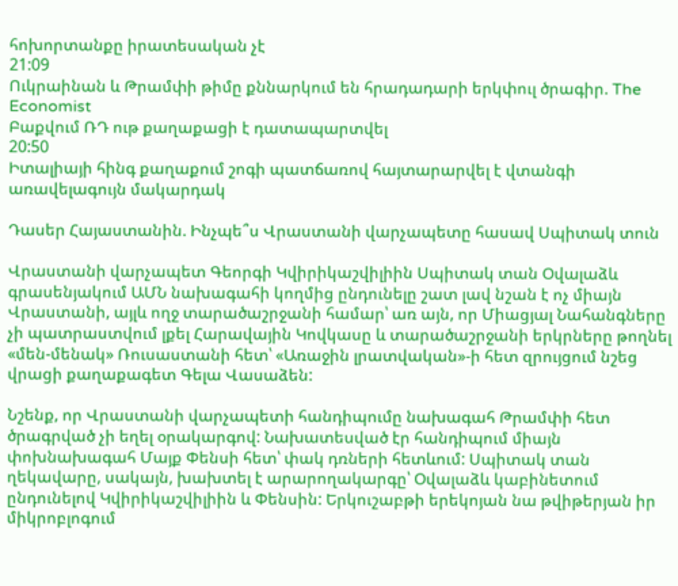հոխորտանքը իրատեսական չէ
21:09
Ուկրաինան և Թրամփի թիմը քննարկում են հրադադարի երկփուլ ծրագիր. The Economist
Բաքվում ՌԴ ութ քաղաքացի է դատապարտվել
20:50
Իտալիայի հինգ քաղաքում շոգի պատճառով հայտարարվել է վտանգի առավելագույն մակարդակ

Դասեր Հայաստանին. Ինչպե՞ս Վրաստանի վարչապետը հասավ Սպիտակ տուն

Վրաստանի վարչապետ Գեորգի Կվիրիկաշվիլիին Սպիտակ տան Օվալաձև գրասենյակում ԱՄՆ նախագահի կողմից ընդունելը շատ լավ նշան է ոչ միայն Վրաստանի, այլև ողջ տարածաշրջանի համար՝ առ այն, որ Միացյալ Նահանգները չի պատրաստվում լքել Հարավային Կովկասը և տարածաշրջանի երկրները թողնել «մեն-մենակ» Ռուսաստանի հետ՝ «Առաջին լրատվական»-ի հետ զրույցում նշեց վրացի քաղաքագետ Գելա Վասաձեն:

Նշենք, որ Վրաստանի վարչապետի հանդիպումը նախագահ Թրամփի հետ ծրագրված չի եղել օրակարգով: Նախատեսված էր հանդիպում միայն փոխնախագահ Մայք Փենսի հետ՝ փակ դռների հետևում: Սպիտակ տան ղեկավարը, սակայն, խախտել է արարողակարգը՝ Օվալաձև կաբինետում ընդունելով Կվիրիկաշվիլիին և Փենսին: Երկուշաբթի երեկոյան նա թվիթերյան իր միկրոբլոգում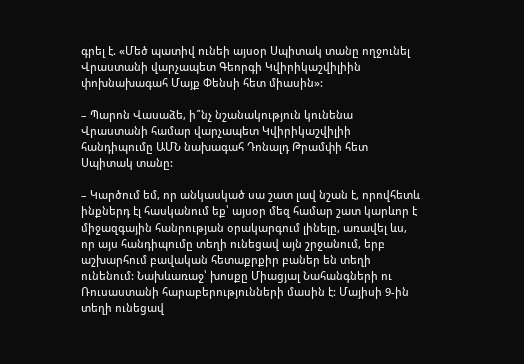գրել է. «Մեծ պատիվ ունեի այսօր Սպիտակ տանը ողջունել Վրաստանի վարչապետ Գեորգի Կվիրիկաշվիլիին փոխնախագահ Մայք Փենսի հետ միասին»:

– Պարոն Վասաձե, ի՞նչ նշանակություն կունենա Վրաստանի համար վարչապետ Կվիրիկաշվիլիի հանդիպումը ԱՄՆ նախագահ Դոնալդ Թրամփի հետ Սպիտակ տանը:

– Կարծում եմ, որ անկասկած սա շատ լավ նշան է, որովհետև ինքներդ էլ հասկանում եք՝ այսօր մեզ համար շատ կարևոր է միջազգային հանրության օրակարգում լինելը, առավել ևս, որ այս հանդիպումը տեղի ունեցավ այն շրջանում, երբ աշխարհում բավական հետաքրքիր բաներ են տեղի ունենում: Նախևառաջ՝ խոսքը Միացյալ Նահանգների ու Ռուսաստանի հարաբերությունների մասին է: Մայիսի 9-ին տեղի ունեցավ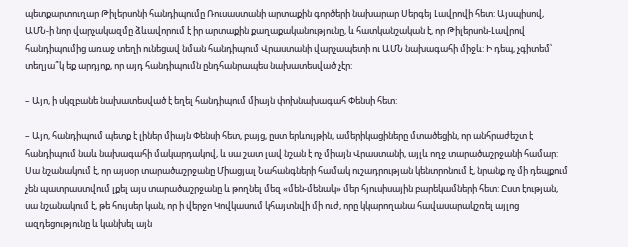պետքարտուղար Թիլերսոնի հանդիպումը Ռուսաստանի արտաքին գործերի նախարար Սերգեյ Լավրովի հետ: Այսպիսով, ԱՄՆ-ի նոր վարչակազմը ձևավորում է իր արտաքին քաղաքականությունը, և հատկանշական է, որ Թիլերսոն-Լավրով հանդիպումից առաջ տեղի ունեցավ նման հանդիպում Վրաստանի վարչապետի ու ԱՄՆ նախագահի միջև: Ի դեպ, չգիտեմ՝ տեղյա՞կ եք արդյոք, որ այդ հանդիպումն ընդհանրապես նախատեսված չէր:

– Այո, ի սկզբանե նախատեսված է եղել հանդիպում միայն փոխնախագահ Փենսի հետ:

– Այո, հանդիպում պետք է լիներ միայն Փենսի հետ, բայց, ըստ երևույթին, ամերիկացիները մտածեցին, որ անհրաժեշտ է հանդիպում նաև նախագահի մակարդակով, և սա շատ լավ նշան է ոչ միայն Վրաստանի, այլև ողջ տարածաշրջանի համար: Սա նշանակում է, որ այսօր տարածաշրջանը Միացյալ Նահանգների համակ ուշադրության կենտրոնում է, նրանք ոչ մի դեպքում չեն պատրաստվում լքել այս տարածաշրջանը և թողնել մեզ «մեն-մենակ» մեր հյուսիսային բարեկամների հետ: Ըստ էության, սա նշանակում է, թե հույսեր կան, որ ի վերջո Կովկասում կհայտնվի մի ուժ, որը կկարողանա հավասարակշռել այլոց ազդեցությունը և կանխել այն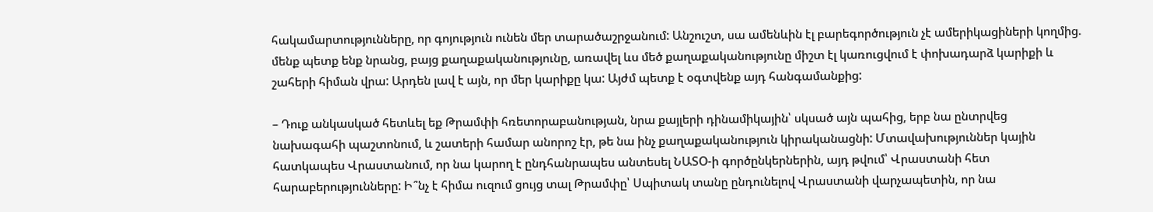հակամարտությունները, որ գոյություն ունեն մեր տարածաշրջանում: Անշուշտ, սա ամենևին էլ բարեգործություն չէ ամերիկացիների կողմից. մենք պետք ենք նրանց, բայց քաղաքականությունը, առավել ևս մեծ քաղաքականությունը միշտ էլ կառուցվում է փոխադարձ կարիքի և շահերի հիման վրա: Արդեն լավ է այն, որ մեր կարիքը կա: Այժմ պետք է օգտվենք այդ հանգամանքից:

– Դուք անկասկած հետևել եք Թրամփի հռետորաբանության, նրա քայլերի դինամիկային՝ սկսած այն պահից, երբ նա ընտրվեց նախագահի պաշտոնում, և շատերի համար անորոշ էր, թե նա ինչ քաղաքականություն կիրականացնի: Մտավախություններ կային հատկապես Վրաստանում, որ նա կարող է ընդհանրապես անտեսել ՆԱՏՕ-ի գործընկերներին, այդ թվում՝ Վրաստանի հետ հարաբերությունները: Ի՞նչ է հիմա ուզում ցույց տալ Թրամփը՝ Սպիտակ տանը ընդունելով Վրաստանի վարչապետին, որ նա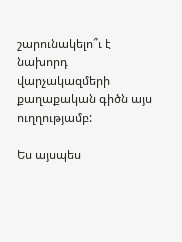շարունակելո՞ւ է նախորդ վարչակազմերի քաղաքական գիծն այս ուղղությամբ:

Ես այսպես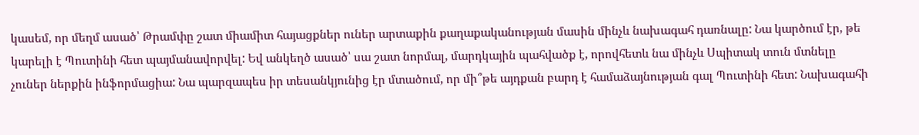կասեմ, որ մեղմ ասած՝ Թրամփը շատ միամիտ հայացքներ ուներ արտաքին քաղաքականության մասին մինչև նախագահ դառնալը: Նա կարծում էր, թե կարելի է Պուտինի հետ պայմանավորվել: Եվ անկեղծ ասած՝ սա շատ նորմալ, մարդկային պահվածք է, որովհետև նա մինչև Սպիտակ տուն մտնելը չուներ ներքին ինֆորմացիա: Նա պարզապես իր տեսանկյունից էր մտածում, որ մի՞թե այդքան բարդ է համաձայնության գալ Պուտինի հետ: Նախագահի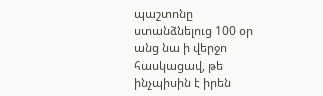պաշտոնը ստանձնելուց 100 օր անց նա ի վերջո հասկացավ, թե ինչպիսին է իրեն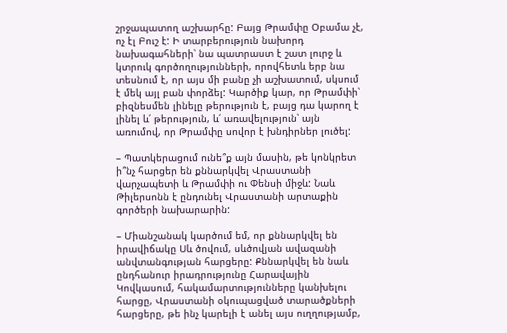շրջապատող աշխարհը: Բայց Թրամփը Օբամա չէ, ոչ էլ Բուշ է: Ի տարբերություն նախորդ նախագահների՝ նա պատրաստ է շատ լուրջ և կտրուկ գործողությունների, որովհետև երբ նա տեսնում է, որ այս մի բանը չի աշխատում, սկսում է մեկ այլ բան փորձել: Կարծիք կար, որ Թրամփի՝ բիզնեսմեն լինելը թերություն է, բայց դա կարող է լինել և՛ թերություն, և՛ առավելություն՝ այն առումով, որ Թրամփը սովոր է խնդիրներ լուծել:

– Պատկերացում ունե՞ք այն մասին, թե կոնկրետ ի՞նչ հարցեր են քննարկվել Վրաստանի վարչապետի և Թրամփի ու Փենսի միջև: Նաև Թիլերսոնն է ընդունել Վրաստանի արտաքին գործերի նախարարին:

– Միանշանակ կարծում եմ, որ քննարկվել են իրավիճակը Սև ծովում, սևծովյան ավազանի անվտանգության հարցերը: Քննարկվել են նաև ընդհանուր իրադրությունը Հարավային Կովկասում, հակամարտությունները կանխելու հարցը, Վրաստանի օկուպացված տարածքների հարցերը, թե ինչ կարելի է անել այս ուղղությամբ,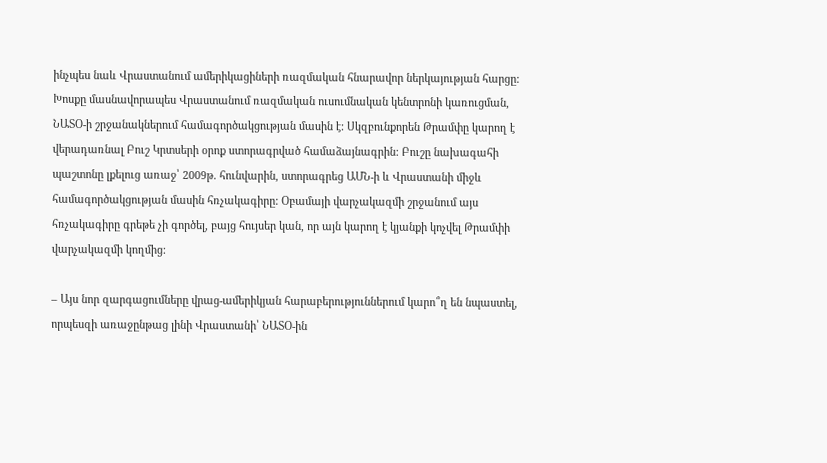ինչպես նաև Վրաստանում ամերիկացիների ռազմական հնարավոր ներկայության հարցը: Խոսքը մասնավորապես Վրաստանում ռազմական ուսումնական կենտրոնի կառուցման, ՆԱՏՕ-ի շրջանակներում համագործակցության մասին է: Սկզբունքորեն Թրամփը կարող է վերադառնալ Բուշ Կրտսերի օրոք ստորագրված համաձայնագրին: Բուշը նախագահի պաշտոնը լքելուց առաջ՝ 2009թ. հունվարին, ստորագրեց ԱՄՆ-ի և Վրաստանի միջև համագործակցության մասին հռչակագիրը: Օբամայի վարչակազմի շրջանում այս հռչակագիրը գրեթե չի գործել, բայց հույսեր կան, որ այն կարող է կյանքի կոչվել Թրամփի վարչակազմի կողմից:

– Այս նոր զարգացումները վրաց-ամերիկյան հարաբերություններում կարո՞ղ են նպաստել, որպեսզի առաջընթաց լինի Վրաստանի՝ ՆԱՏՕ-ին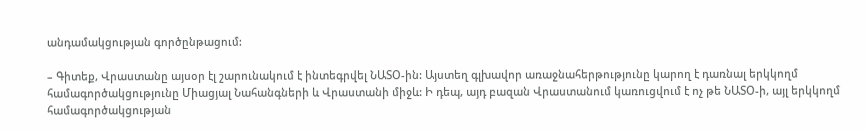անդամակցության գործընթացում:

– Գիտեք, Վրաստանը այսօր էլ շարունակում է ինտեգրվել ՆԱՏՕ-ին: Այստեղ գլխավոր առաջնահերթությունը կարող է դառնալ երկկողմ համագործակցությունը Միացյալ Նահանգների և Վրաստանի միջև: Ի դեպ, այդ բազան Վրաստանում կառուցվում է ոչ թե ՆԱՏՕ-ի, այլ երկկողմ համագործակցության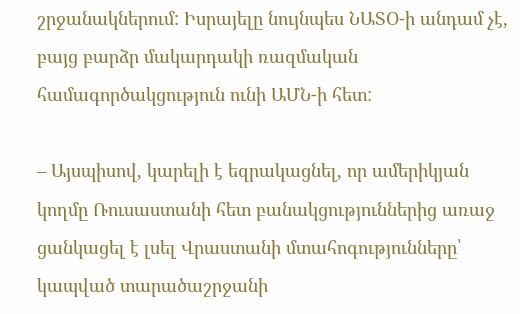շրջանակներում: Իսրայելը նույնպես ՆԱՏՕ-ի անդամ չէ, բայց բարձր մակարդակի ռազմական համագործակցություն ունի ԱՄՆ-ի հետ:

– Այսպիսով, կարելի է եզրակացնել, որ ամերիկյան կողմը Ռուսաստանի հետ բանակցություններից առաջ ցանկացել է լսել Վրաստանի մտահոգությունները՝ կապված տարածաշրջանի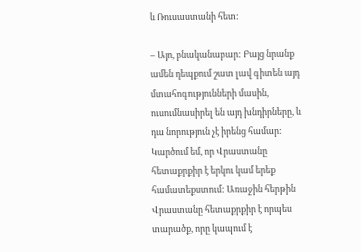և Ռուսաստանի հետ:

– Այո, բնականաբար: Բայց նրանք ամեն դեպքում շատ լավ գիտեն այդ մտահոգությունների մասին, ուսումնասիրել են այդ խնդիրները, և դա նորություն չէ իրենց համար: Կարծում եմ, որ Վրաստանը հետաքրքիր է երկու կամ երեք համատեքստում: Առաջին հերթին Վրաստանը հետաքրքիր է որպես տարածք, որը կապում է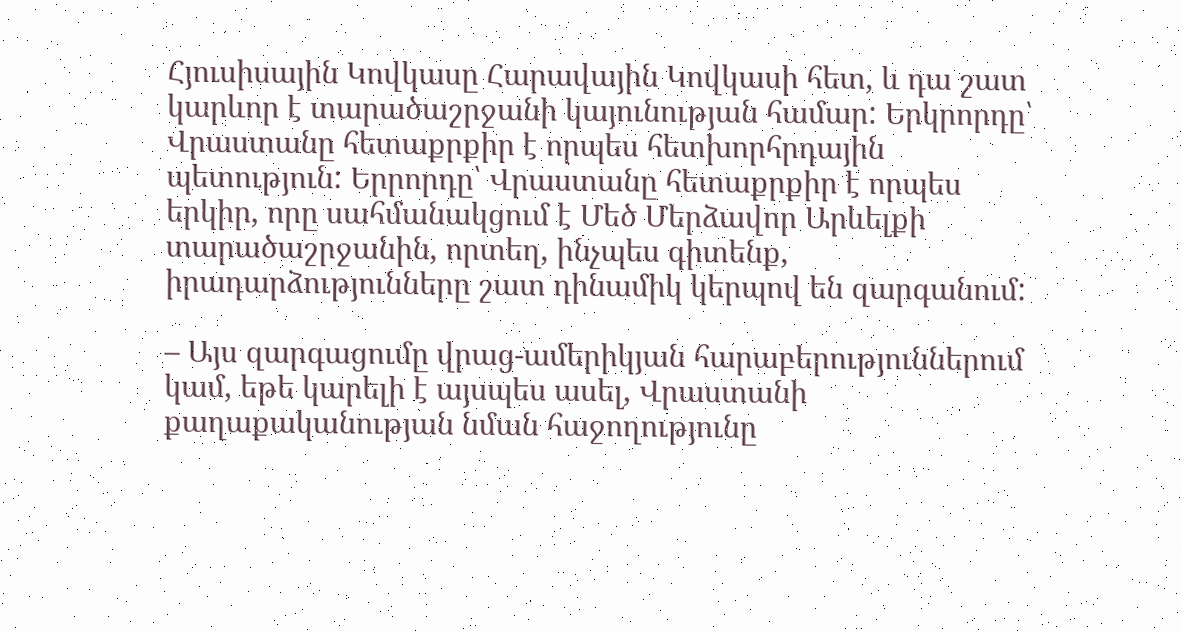Հյուսիսային Կովկասը Հարավային Կովկասի հետ, և դա շատ կարևոր է տարածաշրջանի կայունության համար: Երկրորդը՝ Վրաստանը հետաքրքիր է որպես հետխորհրդային պետություն: Երրորդը՝ Վրաստանը հետաքրքիր է որպես երկիր, որը սահմանակցում է Մեծ Մերձավոր Արևելքի տարածաշրջանին, որտեղ, ինչպես գիտենք, իրադարձությունները շատ դինամիկ կերպով են զարգանում:

– Այս զարգացումը վրաց-ամերիկյան հարաբերություններում կամ, եթե կարելի է այսպես ասել, Վրաստանի քաղաքականության նման հաջողությունը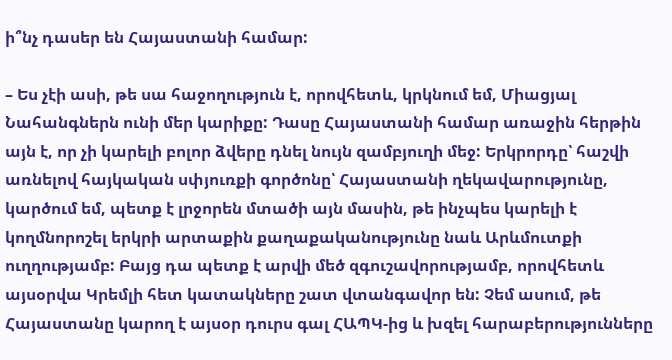ի՞նչ դասեր են Հայաստանի համար:

– Ես չէի ասի, թե սա հաջողություն է, որովհետև, կրկնում եմ, Միացյալ Նահանգներն ունի մեր կարիքը: Դասը Հայաստանի համար առաջին հերթին այն է, որ չի կարելի բոլոր ձվերը դնել նույն զամբյուղի մեջ: Երկրորդը՝ հաշվի առնելով հայկական սփյուռքի գործոնը՝ Հայաստանի ղեկավարությունը, կարծում եմ, պետք է լրջորեն մտածի այն մասին, թե ինչպես կարելի է կողմնորոշել երկրի արտաքին քաղաքականությունը նաև Արևմուտքի ուղղությամբ: Բայց դա պետք է արվի մեծ զգուշավորությամբ, որովհետև այսօրվա Կրեմլի հետ կատակները շատ վտանգավոր են: Չեմ ասում, թե Հայաստանը կարող է այսօր դուրս գալ ՀԱՊԿ-ից և խզել հարաբերությունները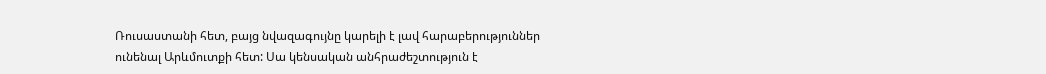Ռուսաստանի հետ, բայց նվազագույնը կարելի է լավ հարաբերություններ ունենալ Արևմուտքի հետ: Սա կենսական անհրաժեշտություն է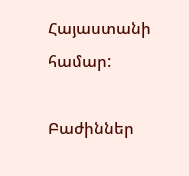Հայաստանի համար:

Բաժիններ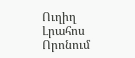Ուղիղ
Լրահոս
Որոնում